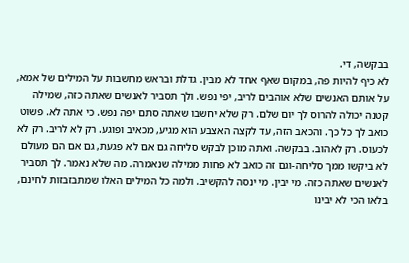בבקשה, די.
לא כיף להיות פה, במקום שאף אחד לא מבין. גדלת ובראש מחשבות על המילים של אמא, על אותם האנשים שלא אוהבים לריב, יפי נפש. ולך תסביר לאנשים שאתה כזה, שמילה קטנה יכולה להרוס לך יום שלם. רק שלא יחשבו שאתה סתם יפה נפש. כי אתה לא. פשוט כואב לך כל כך. והכאב הזה, עד לקצה האצבע הוא מגיע, מכאיב ופוגע. רק לא לריב. רק לא לכעוס. רק לאהוב. בבקשה. ואתה מוכן לבקש סליחה גם אם לא פגעת, גם אם הם מעולם לא ביקשו ממך סליחה-וגם זה כואב לא פחות ממילה שנאמרה. מה שלא נאמר. לך תסביר לאנשים שאתה כזה. מי יבין. מי ינסה להקשיב. ולמה כל המילים האלו שמתבזבזות לחינם, בלאו הכי לא יבינו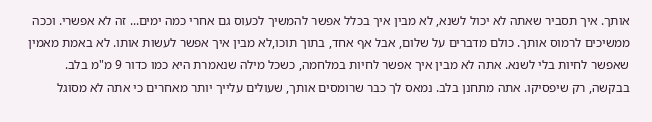אותך. איך תסביר שאתה לא יכול לשנא, לא מבין איך בכלל אפשר להמשיך לכעוס גם אחרי כמה ימים... זה לא אפשרי. וככה ממשיכים לרמוס אותך. כולם מדברים על שלום, אבל אף אחד, בתוך תוכו,לא מבין איך אפשר לעשות אותו. לא באמת מאמין שאפשר לחיות בלי לשנא. אתה לא מבין איך אפשר לחיות במלחמה, כשכל מילה שנאמרת היא כמו כדור 9 מ"מ בלב. בבקשה, רק שיפסיקו. אתה מתחנן בלב. נמאס לך כבר שרומסים אותך, שעולים עלייך יותר מאחרים כי אתה לא מסוגל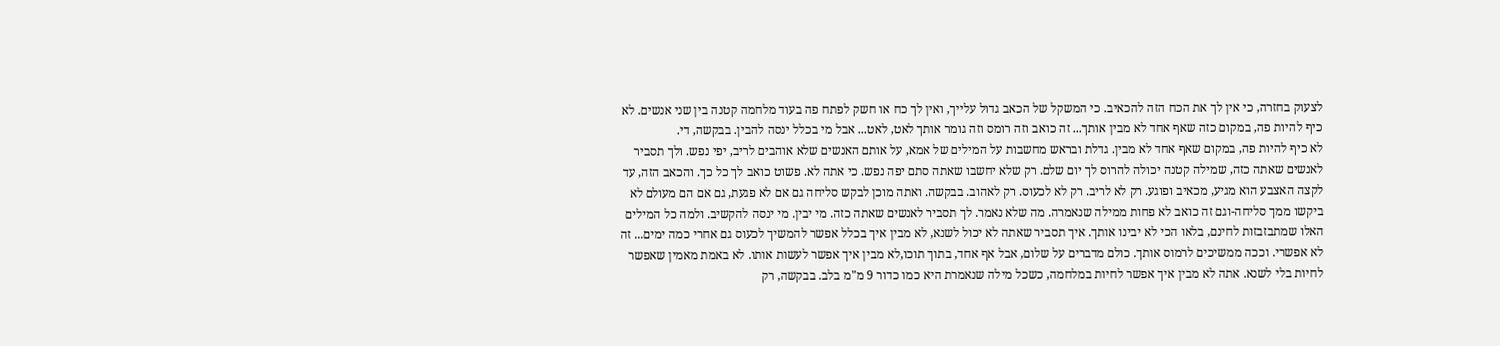לצעוק בחזרה, כי אין לך את הכח הזה להכאיב. כי המשקל של הכאב גדול עלייך, ואין לך כח או חשק לפתח פה בעוד מלחמה קטנה בין שני אנשים. לא כיף להיות פה, במקום כזה שאף אחד לא מבין אותך... זה כואב וזה רומס וזה גומר אותך לאט, לאט... אבל מי בכלל ינסה להבין. בבקשה, די.
לא כיף להיות פה, במקום שאף אחד לא מבין. גדלת ובראש מחשבות על המילים של אמא, על אותם האנשים שלא אוהבים לריב, יפי נפש. ולך תסביר לאנשים שאתה כזה, שמילה קטנה יכולה להרוס לך יום שלם. רק שלא יחשבו שאתה סתם יפה נפש. כי אתה לא. פשוט כואב לך כל כך. והכאב הזה, עד לקצה האצבע הוא מגיע, מכאיב ופוגע. רק לא לריב. רק לא לכעוס. רק לאהוב. בבקשה. ואתה מוכן לבקש סליחה גם אם לא פגעת, גם אם הם מעולם לא ביקשו ממך סליחה-וגם זה כואב לא פחות ממילה שנאמרה. מה שלא נאמר. לך תסביר לאנשים שאתה כזה. מי יבין. מי ינסה להקשיב. ולמה כל המילים האלו שמתבזבזות לחינם, בלאו הכי לא יבינו אותך. איך תסביר שאתה לא יכול לשנא, לא מבין איך בכלל אפשר להמשיך לכעוס גם אחרי כמה ימים... זה לא אפשרי. וככה ממשיכים לרמוס אותך. כולם מדברים על שלום, אבל אף אחד, בתוך תוכו,לא מבין איך אפשר לעשות אותו. לא באמת מאמין שאפשר לחיות בלי לשנא. אתה לא מבין איך אפשר לחיות במלחמה, כשכל מילה שנאמרת היא כמו כדור 9 מ"מ בלב. בבקשה, רק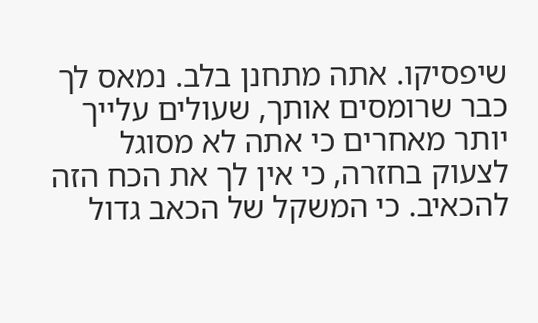שיפסיקו. אתה מתחנן בלב. נמאס לך כבר שרומסים אותך, שעולים עלייך יותר מאחרים כי אתה לא מסוגל לצעוק בחזרה, כי אין לך את הכח הזה להכאיב. כי המשקל של הכאב גדול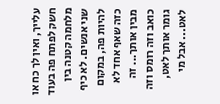עלייך, ואין לך כח או חשק לפתח פה בעוד מלחמה קטנה בין שני אנשים. לא כיף להיות פה, במקום כזה שאף אחד לא מבין אותך... זה כואב וזה רומס וזה גומר אותך לאט, לאט... אבל מי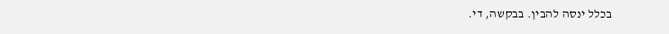בכלל ינסה להבין. בבקשה, די.